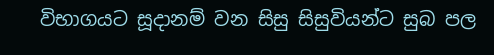විභාගයට සූදානම් වන සිසු සිසුවියන්ට සුබ පල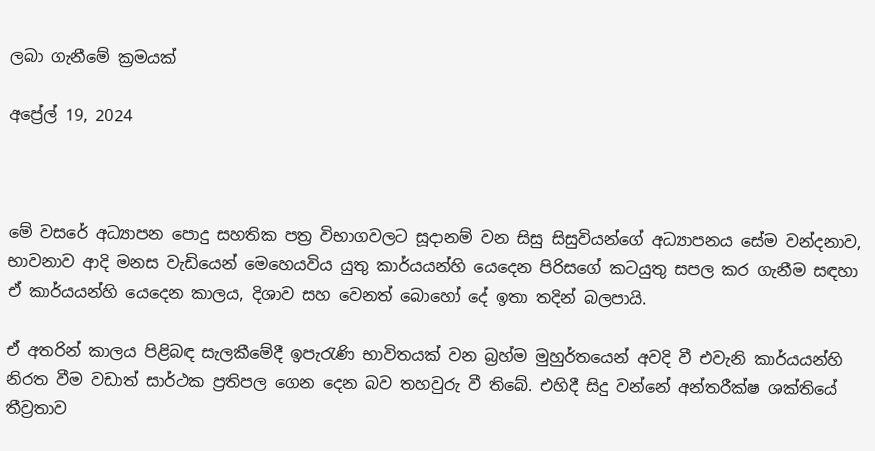ලබා ගැනීමේ ක්‍රමයක්

අප්‍රේල් 19, 2024



මේ වසරේ අධ්‍යාපන පොදු සහතික පත්‍ර විභාගවලට සූදානම් වන සිසු සිසුවියන්ගේ අධ්‍යාපනය සේම වන්දනාව, භාවනාව ආදි මනස වැඩියෙන් මෙහෙයවිය යුතු කාර්යයන්හි යෙදෙන පිරිසගේ කටයුතු සපල කර ගැනීම සඳහා ඒ කාර්යයන්හි යෙදෙන කාලය, දිශාව සහ වෙනත් බොහෝ දේ ඉතා තදින් බලපායි.

ඒ අතරින් කාලය පිළිබඳ සැලකීමේදී ඉපැරැණි භාවිතයක් වන බ්‍රහ්ම මුහුර්තයෙන් අවදි වී එවැනි කාර්යයන්හි නිරත වීම වඩාත් සාර්ථක ප්‍රතිපල ගෙන දෙන බව තහවුරු වී තිබේ. එහිදී සිදු වන්නේ අන්තරීක්ෂ ශක්තියේ තීව්‍රතාව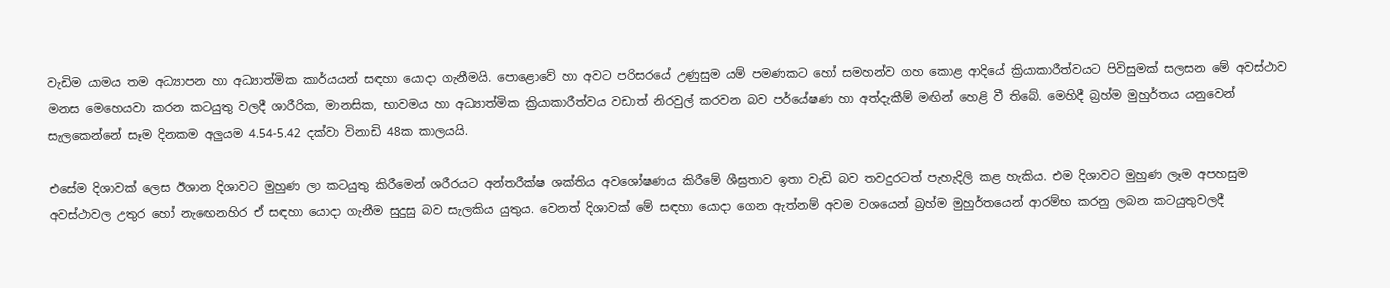වැඩිම යාමය තම අධ්‍යාපන හා අධ්‍යාත්මික කාර්යයන් සඳහා යොදා ගැනීමයි. පොළොවේ හා අවට පරිසරයේ උණුසුම යම් පමණකට හෝ සමහන්ව ගහ කොළ ආදියේ ක්‍රියාකාරීත්වයට පිවිසුමක් සලසන මේ අවස්ථාව මනස මෙහෙයවා කරන කටයුතු වලදී ශාරීරික, මානසික, භාවමය හා අධ්‍යාත්මික ක්‍රියාකාරීත්වය වඩාත් නිරවුල් කරවන බව පර්යේෂණ හා අත්දැකීම් මඟින් හෙළි වී තිබේ. මෙහිදී බ්‍රහ්ම මුහුර්තය යනුවෙන් සැලකෙන්නේ සෑම දිනකම අලුයම 4.54-5.42 දක්වා විනාඩි 48ක කාලයයි.

එසේම දිශාවක් ලෙස ඊශාන දිශාවට මුහුණ ලා කටයුතු කිරීමෙන් ශරීරයට අන්තරීක්ෂ ශක්තිය අවශෝෂණය කිරීමේ ශීඝ්‍රතාව ඉතා වැඩි බව තවදුරටත් පැහැදිලි කළ හැකිය. එම දිශාවට මුහුණ ලෑම අපහසුම අවස්ථාවල උතුර හෝ නැඟෙනහිර ඒ සඳහා යොදා ගැනීම සුදුසු බව සැලකිය යුතුය. වෙනත් දිශාවක් මේ සඳහා යොදා ගෙන ඇත්නම් අවම වශයෙන් බ්‍රහ්ම මුහුර්තයෙන් ආරම්භ කරනු ලබන කටයුතුවලදී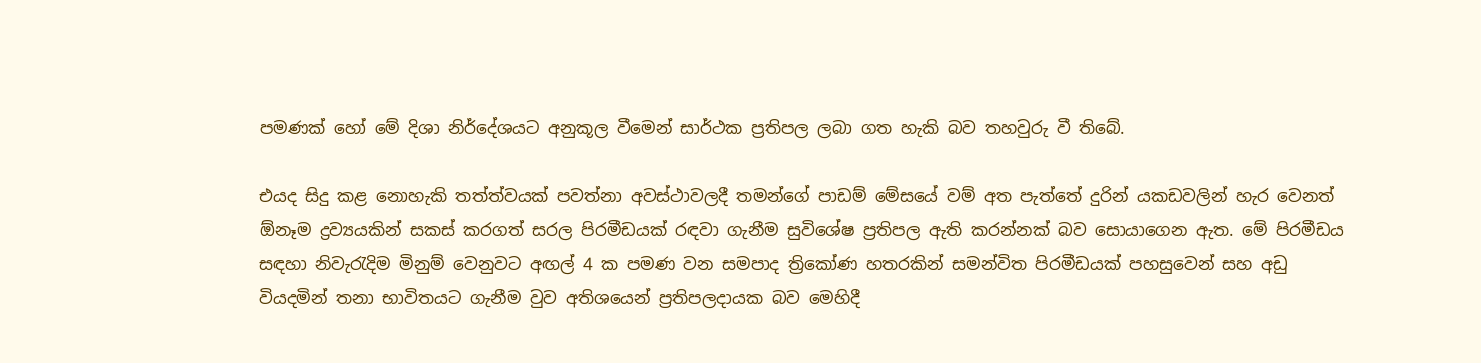පමණක් හෝ මේ දිශා නිර්දේශයට අනුකූල වීමෙන් සාර්ථක ප්‍රතිපල ලබා ගත හැකි බව තහවුරු වී තිබේ.

එයද සිදු කළ නොහැකි තත්ත්වයක් පවත්නා අවස්ථාවලදී තමන්ගේ පාඩම් මේසයේ වම් අත පැත්තේ දුරින් යකඩවලින් හැර වෙනත් ඕනෑම ද්‍රව්‍යයකින් සකස් කරගත් සරල පිරමීඩයක් රඳවා ගැනීම සුවිශේෂ ප්‍රතිපල ඇති කරන්නක් බව සොයාගෙන ඇත. මේ පිරමීඩය සඳහා නිවැරැදිම මිනුම් වෙනුවට අඟල් 4 ක පමණ වන සමපාද ත්‍රිකෝණ හතරකින් සමන්විත පිරමීඩයක් පහසුවෙන් සහ අඩු වියදමින් තනා භාවිතයට ගැනීම වුව අතිශයෙන් ප්‍රතිපලදායක බව මෙහිදී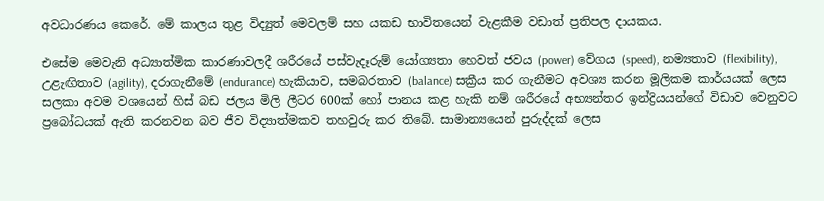අවධාරණය කෙරේ. මේ කාලය තුළ විද්‍යුත් මෙවලම් සහ යකඩ භාවිතයෙන් වැළකීම වඩාත් ප්‍රතිපල දායකය.

එසේම මෙවැනි අධ්‍යාත්මික කාරණාවලදී ශරීරයේ පස්වැදෑරුම් යෝග්‍යතා හෙවත් ජවය (power) වේගය (speed), නම්‍යතාව (flexibility), උළැඟිතාව (agility), දරාගැනීමේ (endurance) හැකියාව, සමබරතාව (balance) සක්‍රීය කර ගැනීමට අවශ්‍ය කරන මූලිකම කාර්යයක් ලෙස සලකා අවම වශයෙන් හිස් බඩ ජලය මිලි ලීටර 600ක් හෝ පානය කළ හැකි නම් ශරීරයේ අභ්‍යන්තර ඉන්ද්‍රියයන්ගේ විඩාව වෙනුවට ප්‍රබෝධයක් ඇති කරනවන බව ජීව විද්‍යාත්මකව තහවුරු කර තිබේ. සාමාන්‍යයෙන් පුරුද්දක් ලෙස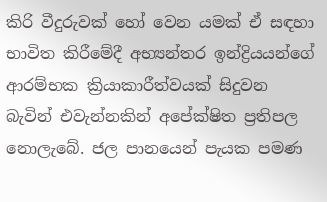කිරි වීදුරුවක් හෝ වෙන යමක් ඒ සඳහා භාවිත කිරීමේදී අභ්‍යන්තර ඉන්ද්‍රියයන්ගේ ආරම්භක ක්‍රියාකාරීත්වයක් සිදුවන බැවින් එවැන්නකින් අපේක්ෂිත ප්‍රතිපල නොලැබේ. ජල පානයෙන් පැයක පමණ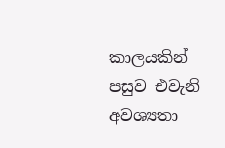කාලයකින් පසුව එවැනි අවශ්‍යතා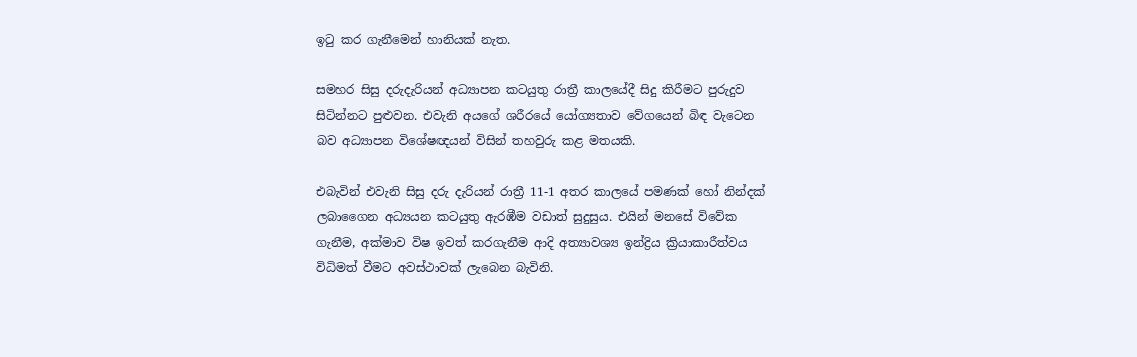ඉටු කර ගැනීමෙන් හානියක් නැත.

සමහර සිසු දරුදැරියන් අධ්‍යාපන කටයුතු රාත්‍රී කාලයේදී සිදු කිරීමට පුරුදුව සිටින්නට පුළුවන. එවැනි අයගේ ශරීරයේ යෝග්‍යතාව වේගයෙන් බිඳ වැටෙන බව අධ්‍යාපන විශේෂඥයන් විසින් තහවුරු කළ මතයකි.

එබැවින් එවැනි සිසු දරු දැරියන් රාත්‍රී 11-1 අතර කාලයේ පමණක් හෝ නින්දක් ලබාගෛන අධ්‍යයන කටයුතු ඇරඹීම වඩාත් සුදුසුය. එයින් මනසේ විවේක ගැනීම, අක්මාව විෂ ඉවත් කරගැනීම ආදි අත්‍යාවශ්‍ය ඉන්ද්‍රිය ක්‍රියාකාරීත්වය විධිමත් වීමට අවස්ථාවක් ලැබෙන බැවිනි.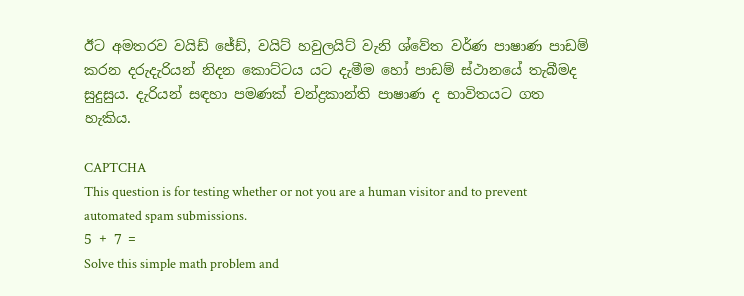ඊට අමතරව වයිඩ් ජේඩ්, වයිට් හවුලයිට් වැනි ශ්වේත වර්ණ පාෂාණ පාඩම් කරන දරුදැරියන් නිදන කොට්ටය යට දැමීම හෝ පාඩම් ස්ථානයේ තැබීමද සුදුසුය. දැරියන් සඳහා පමණක් චන්ද්‍රකාන්ති පාෂාණ ද භාවිතයට ගත හැකිය.

CAPTCHA
This question is for testing whether or not you are a human visitor and to prevent automated spam submissions.
5 + 7 =
Solve this simple math problem and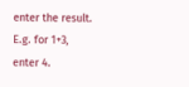enter the result. E.g. for 1+3, enter 4.